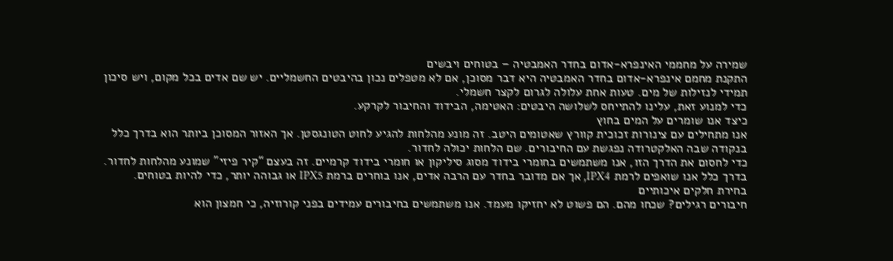שמירה על מחממי האינפרא-אדום בחדר האמבטיה – בטוחים ויבשים
התקנת מחמם אינפרא-אדום בחדר האמבטיה היא דבר מסוכן, אם לא מטפלים נכון בהיבטים החשמליים. יש שם אדים בכל מקום, ויש סיכון תמידי לנזילות של מים. טעות אחת עלולה לגרום לקצר חשמלי.
כדי למנוע זאת, עלינו להתייחס לשלושה היבטים: האטימה, הבידוד והחיבור לקרקע.
כיצד אנו שומרים על המים בחוץ
אנו מתחילים עם צינורות זכוכית קוורץ שאטומים היטב. זה מונע מהלחות להגיע לחוט הטונגסטן. אך האזור המסוכן ביותר הוא בדרך כלל בנקודה שבה האלקטרודה נפגשת עם החיבורים. שם הלחות יכולה לחדור.
כדי לחסום את הדרך הזו, אנו משתמשים בחומרי בידוד מסוג סיליקון או חומרי בידוד קרמיים. זה בעצם “קיר פיזי” שמונע מהלחות לחדור. בדרך כלל אנו שואפים לרמת IPX4, אך אם מדובר בחדר עם הרבה אדים, אנו בוחרים ברמת IPX5 או גבוהה יותר, כדי להיות בטוחים.
בחירת חלקים איכותיים
חיבורים רגילים? שכחו מהם. הם פשוט לא יחזיקו מעמד. אנו משתמשים בחיבורים עמידים בפני קורוזיה, כי חמצון הוא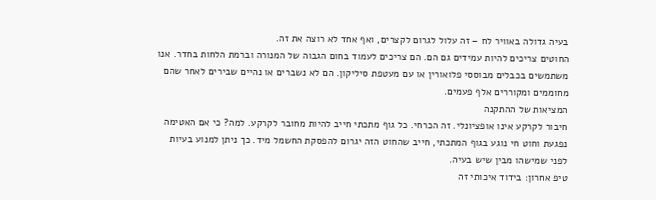בעיה גדולה באוויר לח – זה עלול לגרום לקצרים, ואף אחד לא רוצה את זה.
החוטים צריכים להיות עמידים גם הם. הם צריכים לעמוד בחום הגבוה של המנורה וברמת הלחות בחדר. אנו משתמשים בכבלים מבוססי פלואורין או עם מעטפת סיליקון. הם לא נשברים או נהיים שבירים לאחר שהם מחוממים ומקוררים אלף פעמים.
המציאות של ההתקנה
חיבור לקרקע אינו אופציונלי. זה הכרחי. כל גוף מתכתי חייב להיות מחובר לקרקע. למה? כי אם האטימה נפגעת וחוט חי נוגע בגוף המתכתי, חייב שהחוט הזה יגרום להפסקת החשמל מיד. כך ניתן למנוע בעיות לפני שמישהו מבין שיש בעיה.
טיפ אחרון: בידוד איכותי זה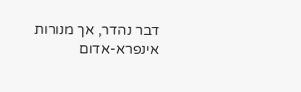דבר נהדר, אך מנורות אינפרא-אדום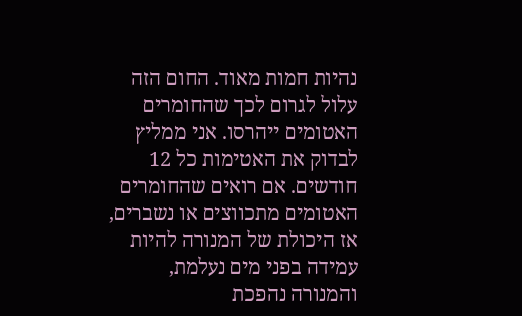נהיות חמות מאוד. החום הזה עלול לגרום לכך שהחומרים האטומים ייהרסו. אני ממליץ לבדוק את האטימות כל 12 חודשים. אם רואים שהחומרים האטומים מתכווצים או נשברים, אז היכולת של המנורה להיות עמידה בפני מים נעלמת, והמנורה נהפכת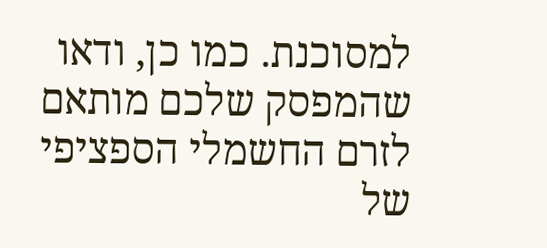למסוכנת. כמו כן, ודאו שהמפסק שלכם מותאם לזרם החשמלי הספציפי של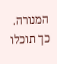המנורה. כך תוכלו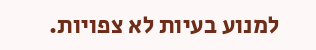למנוע בעיות לא צפויות.